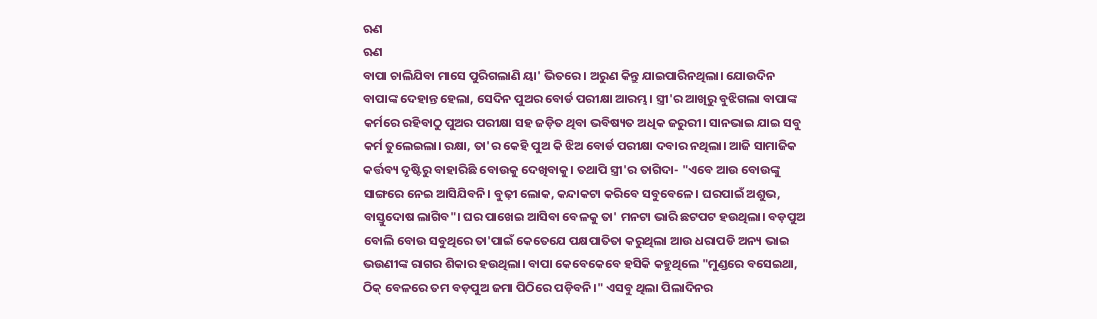ଋଣ
ଋଣ
ବାପା ଚାଲିଯିବା ମାସେ ପୁରିଗଲାଣି ୟା' ଭିତରେ। ଅରୁଣ କିନ୍ତୁ ଯାଇପାରିନଥିଲା। ଯୋଉଦିନ ବାପାଙ୍କ ଦେହାନ୍ତ ହେଲା, ସେଦିନ ପୁଅର ବୋର୍ଡ ପରୀକ୍ଷା ଆରମ୍ଭ। ସ୍ତ୍ରୀ'ର ଆଖିରୁ ବୁଝିଗଲା ବାପାଙ୍କ କର୍ମରେ ରହିବାଠୁ ପୁଅର ପରୀକ୍ଷା ସହ ଜଡ଼ିତ ଥିବା ଭବିଷ୍ୟତ ଅଧିକ ଜରୁରୀ। ସାନଭାଇ ଯାଇ ସବୁ କର୍ମ ତୁଲେଇଲା। ରକ୍ଷା, ତା'ର କେହି ପୁଅ କି ଝିଅ ବୋର୍ଡ ପରୀକ୍ଷା ଦବାର ନଥିଲା। ଆଜି ସାମାଜିକ କର୍ତ୍ତବ୍ୟ ଦୃଷ୍ଟିରୁ ବାହାରିଛି ବୋଉକୁ ଦେଖିବାକୁ। ତଥାପି ସ୍ତ୍ରୀ'ର ତାଗିଦା- "ଏବେ ଆଉ ବୋଉଙ୍କୁ ସାଙ୍ଗରେ ନେଇ ଆସିଯିବନି। ବୁଢ଼ୀ ଲୋକ, କନ୍ଦାକଟା କରିବେ ସବୁବେଳେ। ଘରପାଇଁ ଅଶୁଭ, ବାସ୍ତୁଦୋଷ ଲାଗିବ"। ଘର ପାଖେଇ ଆସିବା ବେଳକୁ ତା' ମନଟା ଭାରି ଛଟପଟ ହଉଥିଲା। ବଡ଼ପୁଅ ବୋଲି ବୋଉ ସବୁଥିରେ ତା'ପାଇଁ କେତେଯେ ପକ୍ଷପାତିତା କରୁଥିଲା ଆଉ ଧରାପଡି ଅନ୍ୟ ଭାଇ ଭଉଣୀଙ୍କ ରାଗର ଶିକାର ହଉଥିଲା। ବାପା କେବେକେବେ ହସିକି କହୁଥିଲେ "ମୁଣ୍ଡରେ ବସେଇଥା, ଠିକ୍ ବେଳରେ ତମ ବଡ଼ପୁଅ ଜମା ପିଠିରେ ପଡ଼ିବନି।" ଏସବୁ ଥିଲା ପିଲାଦିନର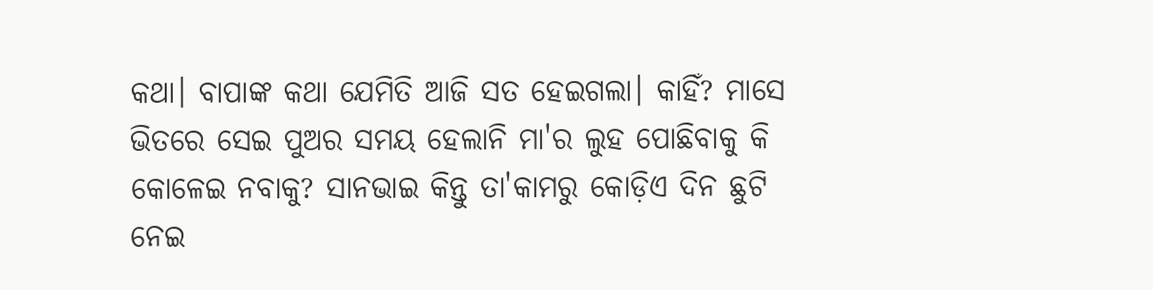କଥା। ବାପାଙ୍କ କଥା ଯେମିତି ଆଜି ସତ ହେଇଗଲା। କାହିଁ? ମାସେ ଭିତରେ ସେଇ ପୁଅର ସମୟ ହେଲାନି ମା'ର ଲୁହ ପୋଛିବାକୁ କି କୋଳେଇ ନବାକୁ? ସାନଭାଇ କିନ୍ତୁ ତା'କାମରୁ କୋଡ଼ିଏ ଦିନ ଛୁଟି ନେଇ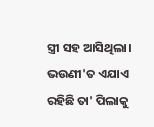ସ୍ତ୍ରୀ ସହ ଆସିଥିଲା। ଭଉଣୀ'ତ ଏଯାଏ ରହିଛି ତା' ପିଲାକୁ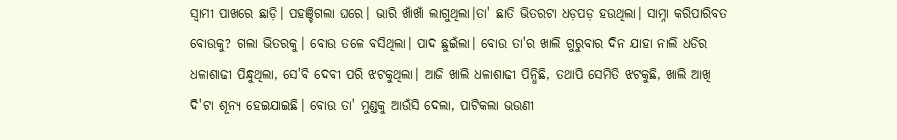ସ୍ଵାମୀ ପାଖରେ ଛାଡ଼ି। ପହଞ୍ଚିଗଲା ଘରେ। ଭାରି ଖାଁଖାଁ ଲାଗୁଥିଲା।ତା' ଛାତି ଭିତରଟା ଧଡ଼ପଡ଼ ହଉଥିଲା। ସାମ୍ନା କରିପାରିବତ ବୋଉକୁ? ଗଲା ଭିତରକୁ। ବୋଉ ତଳେ ବସିଥିଲା। ପାଦ ଛୁଇଁଲା। ବୋଉ ତା'ର ଖାଲି ଗୁରୁବାର ଦିନ ଯାହା ନାଲି ଧଡିର ଧଳାଶାଢୀ ପିନ୍ଧୁଥିଲା, ସେ'ବି ଦେବୀ ପରି ଝଟକୁଥିଲା। ଆଜି ଖାଲି ଧଳାଶାଢୀ ପିନ୍ଧିଛି, ତଥାପି ସେମିତି ଝଟକୁଛି, ଖାଲି ଆଖି ଦି'ଟା ଶୂନ୍ୟ ହେଇଯାଇଛି। ବୋଉ ତା' ମୁଣ୍ଡକୁ ଆଉଁସି ଦେଲା, ପାଟିକଲା ଭଉଣୀ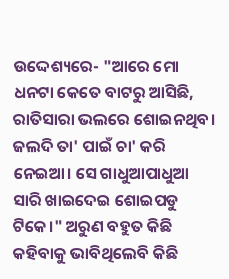ଉଦ୍ଦେଶ୍ୟରେ- "ଆରେ ମୋ ଧନଟା କେତେ ବାଟରୁ ଆସିଛି, ରାତିସାରା ଭଲରେ ଶୋଇନଥିବ। ଜଲଦି ତା' ପାଇଁ ଚା' କରି ନେଇଆ। ସେ ଗାଧୁଆପାଧୁଆ ସାରି ଖାଇଦେଇ ଶୋଇପଡୁ ଟିକେ।" ଅରୁଣ ବହୁତ କିଛି କହିବାକୁ ଭାବିଥିଲେବି କିଛି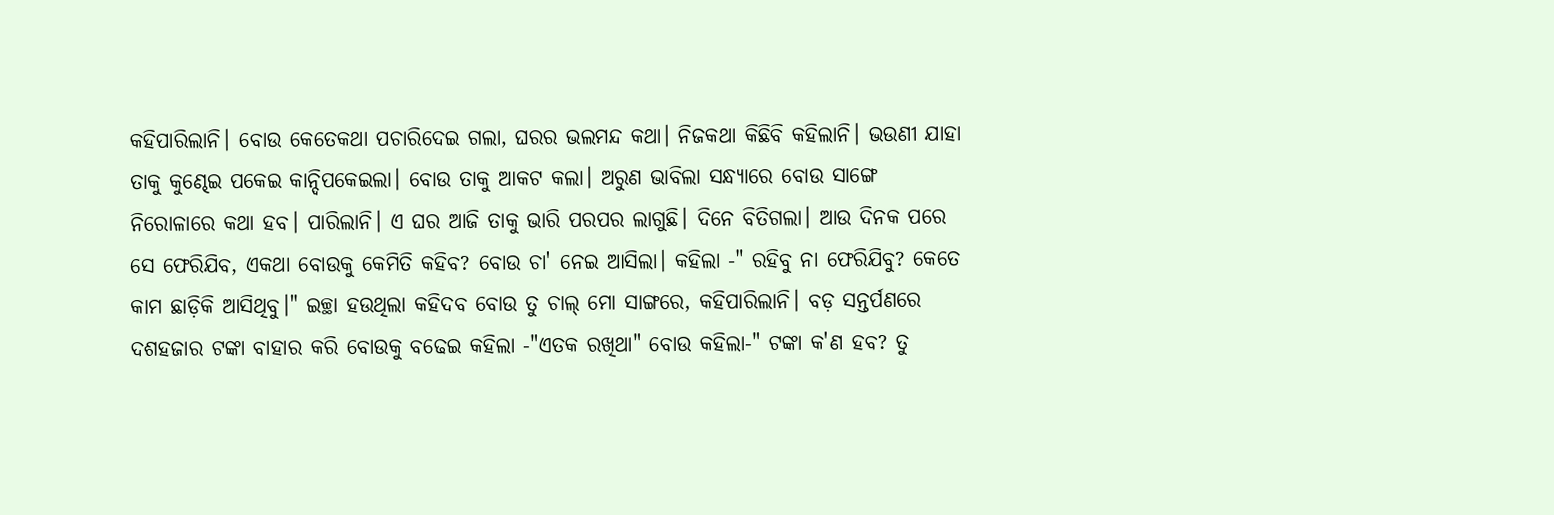କହିପାରିଲାନି। ବୋଉ କେତେକଥା ପଚାରିଦେଇ ଗଲା, ଘରର ଭଲମନ୍ଦ କଥା। ନିଜକଥା କିଛିବି କହିଲାନି। ଭଉଣୀ ଯାହା ତାକୁ କୁଣ୍ଢେଇ ପକେଇ କାନ୍ଦିପକେଇଲା। ବୋଉ ତାକୁ ଆକଟ କଲା। ଅରୁଣ ଭାବିଲା ସନ୍ଧ୍ୟାରେ ବୋଉ ସାଙ୍ଗେ ନିରୋଳାରେ କଥା ହବ। ପାରିଲାନି। ଏ ଘର ଆଜି ତାକୁ ଭାରି ପରପର ଲାଗୁଛି। ଦିନେ ବିତିଗଲା। ଆଉ ଦିନକ ପରେ ସେ ଫେରିଯିବ, ଏକଥା ବୋଉକୁ କେମିତି କହିବ? ବୋଉ ଚା' ନେଇ ଆସିଲା। କହିଲା -" ରହିବୁ ନା ଫେରିଯିବୁ? କେତେ କାମ ଛାଡ଼ିକି ଆସିଥିବୁ।" ଇଚ୍ଛା ହଉଥିଲା କହିଦବ ବୋଉ ତୁ ଚାଲ୍ ମୋ ସାଙ୍ଗରେ, କହିପାରିଲାନି। ବଡ଼ ସନ୍ତର୍ପଣରେ ଦଶହଜାର ଟଙ୍କା ବାହାର କରି ବୋଉକୁ ବଢେଇ କହିଲା -"ଏତକ ରଖିଥା" ବୋଉ କହିଲା-" ଟଙ୍କା କ'ଣ ହବ? ତୁ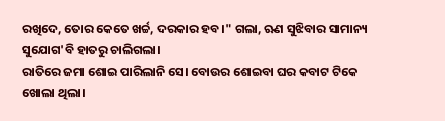ରଖିଦେ, ତୋର କେତେ ଖର୍ଚ୍ଚ, ଦରକାର ହବ।" ଗଲା, ଋଣ ସୁଝିବାର ସାମାନ୍ୟ ସୁଯୋଗ'ବି ହାତରୁ ଚାଲିଗଲା।
ରାତିରେ ଜମା ଶୋଇ ପାରିଲାନି ସେ। ବୋଉର ଶୋଇବା ଘର କବାଟ ଟିକେ ଖୋଲା ଥିଲା।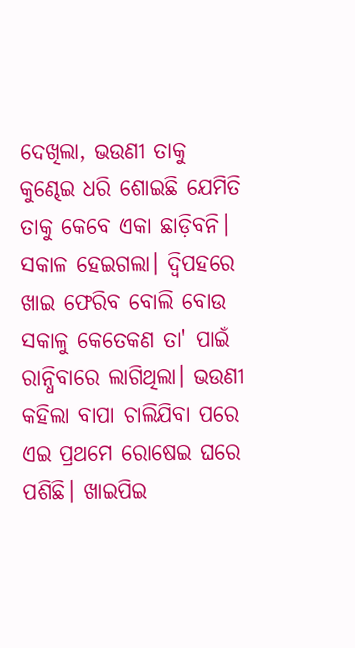ଦେଖିଲା, ଭଉଣୀ ତାକୁ କୁଣ୍ଢେଇ ଧରି ଶୋଇଛି ଯେମିତି ତାକୁ କେବେ ଏକା ଛାଡ଼ିବନି। ସକାଳ ହେଇଗଲା। ଦ୍ଵିପହରେ ଖାଇ ଫେରିବ ବୋଲି ବୋଉ ସକାଳୁ କେତେକଣ ତା' ପାଇଁ ରାନ୍ଧିବାରେ ଲାଗିଥିଲା। ଭଉଣୀ କହିଲା ବାପା ଚାଲିଯିବା ପରେ ଏଇ ପ୍ରଥମେ ରୋଷେଇ ଘରେ ପଶିଛି। ଖାଇପିଇ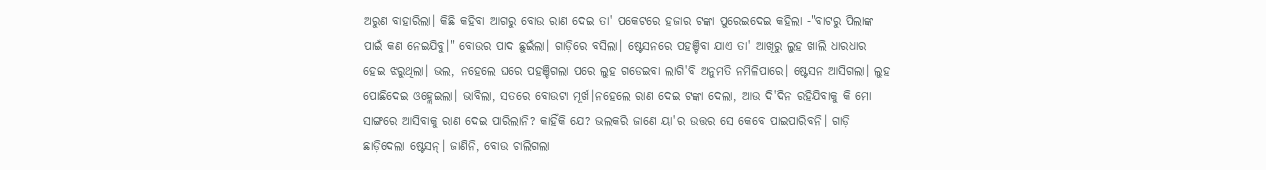ଅରୁଣ ବାହାରିଲା। କିଛି କହିବା ଆଗରୁ ବୋଉ ରାଣ ଦେଇ ତା' ପକେଟରେ ହଜାର ଟଙ୍କା ପୁରେଇଦେଇ କହିଲା -"ବାଟରୁ ପିଲାଙ୍କ ପାଇଁ କଣ ନେଇଯିବୁ।" ବୋଉର ପାଦ ଛୁଇଁଲା। ଗାଡ଼ିରେ ବସିଲା। ଷ୍ଟେସନରେ ପହଞ୍ଚିବା ଯାଏ ତା' ଆଖିରୁ ଲୁହ ଖାଲି ଧାରଧାର ହେଇ ଝରୁଥିଲା। ଭଲ, ନହେଲେ ଘରେ ପହଞ୍ଚିଗଲା ପରେ ଲୁହ ଗଡେଇବା ଲାଗି'ବି ଅନୁମତି ନମିଳିପାରେ। ଷ୍ଟେସନ ଆସିଗଲା। ଲୁହ ପୋଛିଦେଇ ଓହ୍ଲେଇଲା। ଭାବିଲା, ସତରେ ବୋଉଟା ମୂର୍ଖ।ନହେଲେ ରାଣ ଦେଇ ଟଙ୍କା ଦେଲା, ଆଉ ଦି'ଦିନ ରହିଯିବାକୁ କି ମୋ ସାଙ୍ଗରେ ଆସିବାକୁ ରାଣ ଦେଇ ପାରିଲାନି? କାହିଁକି ଯେ? ଭଲକରି ଜାଣେ ୟା'ର ଉତ୍ତର ସେ କେବେ ପାଇପାରିବନି। ଗାଡ଼ି ଛାଡ଼ିଦେଲା ଷ୍ଟେସନ୍। ଜାଣିନି, ବୋଉ ଚାଲିଗଲା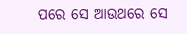ପରେ ସେ ଆଉଥରେ ସେ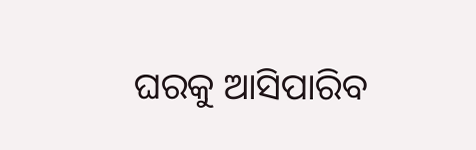ଘରକୁ ଆସିପାରିବ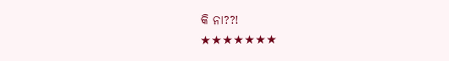କି ନା??!
★★★★★★★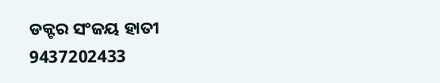ଡକ୍ଟର ସଂଜୟ ହାତୀ
9437202433